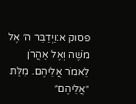פסוק א:וַיְדַבֵּר ה׳ אֶל מֹשֶׁה וְאֶל אַהֲרֹן לֵאמֹר אֲלֵיהֶם. מִלַּת ״אֲלֵיהֶם״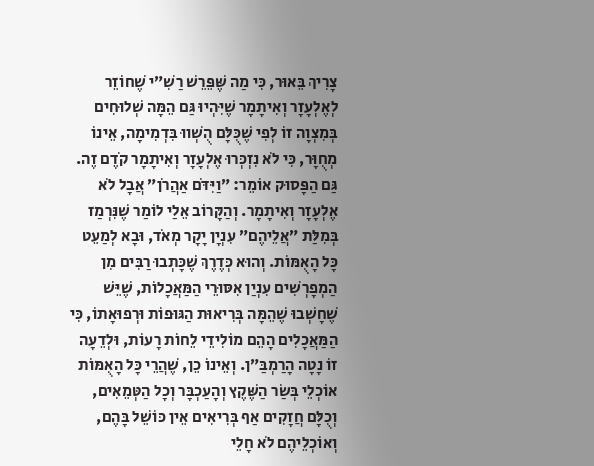צָרִיךְ בֵּאוּר, כִּי מַה שֶּׁפֵּרֵשׁ רַשִׁ״י שֶׁחוֹזֵר לְאֶלְעָזָר וְאִיתָמָר שֶׁיִּהְיוּ גַּם הֵמָּה שְׁלוּחִים בְּמִצְוָה זוֹ לְפִי שֶׁכֻּלָּם הֻשְׁווּ בִּדְמִימָה, אֵינוֹ מְחֻוָּר, כִּי לֹא נִזְכְּרוּ אֶלְעָזָר וְאִיתָמָר קֹדֶם זֶה. גַּם הַפָּסוּק אוֹמֵר: ״וַיִּדֹּם אַהֲרֹן״ אֲבָל לֹא אֶלְעָזָר וְאִיתָמָר. וְהַקָּרוֹב אֵלַי לוֹמַר שֶׁנִּרְמַז בְּמִלַּת ״אֲלֵיהֶם״ עִנְיָן יָקָר מְאֹד, וּבָא לְמַעֵט כָּל הָאֻמּוֹת. וְהוּא כְּדֶרֶךְ שֶׁכָּתְבוּ רַבִּים מִן הַמְפָרְשִׁים עִנְיַן אִסּוּרֵי הַמַּאֲכָלוֹת, שֶׁיֵּשׁ שֶׁחָשְׁבוּ שֶׁהֵמָּה בְּרִיאוּת הַגּוּפוֹת וּרְפוּאָתוֹ, כִּי הַמַּאֲכָלִים הָהֵם מוֹלִידֵי לֵחוֹת רָעוֹת, וּלְדֵעָה זוֹ נָטָה הָרַמְבַּ״ן. וְאֵינוֹ כֵן, שֶׁהֲרֵי כָּל הָאֻמּוֹת אוֹכְלֵי בְּשַׂר הַשֶּׁקֶץ וְהָעַכְבָּר וְכָל הַטְּמֵאִים, וְכֻלָּם חֲזָקִים אַף בְּרִיאִים אֵין כּוֹשֵׁל בָּהֶם, וְאוֹכְלֵיהֶם לֹא חָלֵי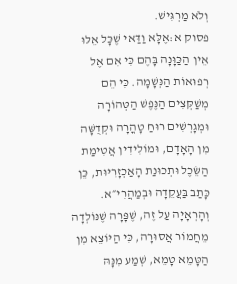וְלֹא מַרְגִּישׁ.
פסוק א:אֶלָּא וַדַּאי שֶׁכָּל אֵלּוּ אֵין הַכַּוָּנָה בָּהֶם כִּי אִם אֶל רְפוּאוֹת הַנְּשָׁמָה. כִּי הֵם מְשַׁקְּצִים הַנֶּפֶשׁ הַטְּהוֹרָה וּמְגָרְשִׁים רוּחַ טָהֳרָה וּקְדֻשָּׁה מִן הָאָדָם, וּמוֹלִידִין אֲטִימַת הַשֵּׂכֶל וּתְכוּנַת הָאַכְזָרִיּוּת, כֵּן כָּתַב בַּעֲקֵדָה וּבְמַהֲרִי״א. וְהָרְאָיָה עַל זֶה, שֶׁפָּרָה שֶׁנּוֹלְדָה מֵחֲמוֹר אֲסוּרָה, כִּי הַיּוֹצֵא מִן הַטָּמֵא טָמֵא, שְׁמַע מִנָּהּ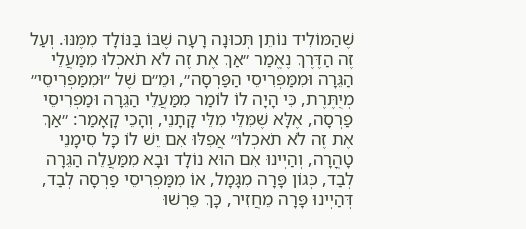שֶׁהַמּוֹלִיד נוֹתֵן תְּכוּנָה רָעָה שֶׁבּוֹ בַּנּוֹלָד מִמֶּנּוּ. וְעַל זֶה הַדֶּרֶךְ נֶאֱמַר ״אַךְ אֶת זֶה לֹא תֹאכְלוּ מִמַּעֲלֵי הַגֵּרָה וּמִמַּפְרִיסֵי הַפַּרְסָה״, וּמֵ״ם שֶׁל ״וּמִמַּפְרִיסֵי״ מְיֻתֶּרֶת, כִּי הָיָה לוֹ לוֹמַר מִמַּעֲלֵי הַגֵּרָה וּמַפְרִיסֵי פַרְסָה, אֶלָּא שֶׁמִּלֵּי מִלֵּי קָתָנֵי, וְהָכֵי קָאָמַר: ״אַךְ אֶת זֶה לֹא תֹאכְלוּ״ אֲפִלּוּ אִם יֵשׁ לוֹ כָּל סִימָנֵי טָהֳרָה, וְהַיְינוּ אִם הוּא נוֹלָד וּבָא מִמַּעֲלֵה הַגֵּרָה לְבַד, כְּגוֹן פָּרָה מִגָּמָל, אוֹ מִמַּפְרִיסֵי פַרְסָה לְבַד, דְּהַיְינוּ פָּרָה מֵחֲזִיר, כָּךְ פֵּרְשׁוּ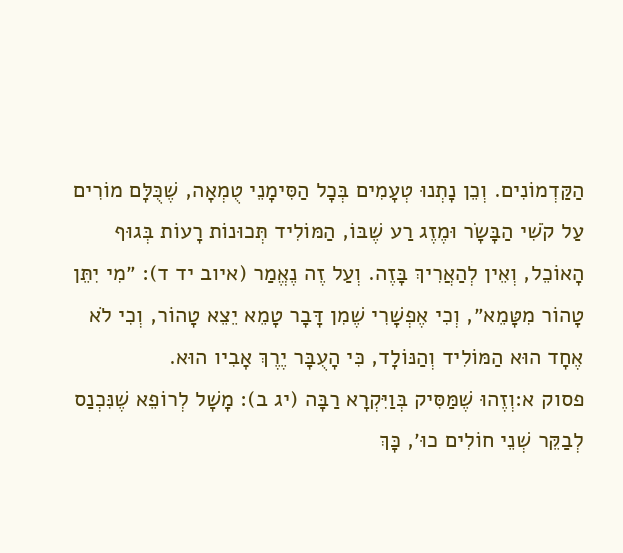הַקַּדְמוֹנִים. וְכֵן נָתְנוּ טְעָמִים בְּכָל הַסִּימָנֵי טֻמְאָה, שֶׁכֻּלָּם מוֹרִים עַל קֹשִׁי הַבָּשָׂר וּמֶזֶג רַע שֶׁבּוֹ, הַמּוֹלִיד תְּכוּנוֹת רָעוֹת בְּגוּף הָאוֹכֵל, וְאֵין לְהַאֲרִיךְ בָּזֶה. וְעַל זֶה נֶאֱמַר (איוב יד ד): ״מִי יִתֵּן טָהוֹר מִטָּמֵא״, וְכִי אֶפְשָׁרִי שֶׁמִן דָּבָר טָמֵא יֵצֵא טָהוֹר, וְכִי לֹא אֶחָד הוּא הַמּוֹלִיד וְהַנּוֹלָד, כִּי הָעֻבָּר יֶרֶךְ אָבִיו הוּא.
פסוק א:וְזֶהוּ שֶׁמַּסִּיק בְּוַיִּקְרָא רַבָּה (יג ב): מָשָׁל לְרוֹפֵא שֶׁנִּכְנַס לְבַקֵּר שְׁנֵי חוֹלִים כוּ׳, כָּךְ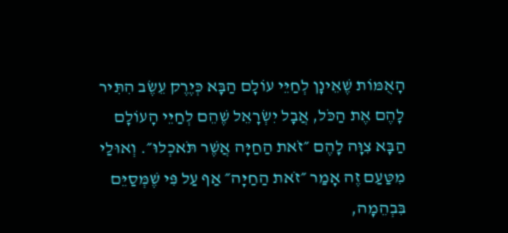הָאֻמּוֹת שֶׁאֵינָן לְחַיֵּי עוֹלָם הַבָּא כְּיֶרֶק עֵשֶׂב הִתִּיר לָהֶם אֶת הַכֹּל, אֲבָל יִשְׂרָאֵל שֶׁהֵם לְחַיֵּי הָעוֹלָם הַבָּא צִוָּה לָהֶם ״זֹאת הַחַיָּה אֲשֶׁר תֹּאכְלוּ״. וְאוּלַי מִטַּעַם זֶה אָמַר ״זֹאת הַחַיָּה״ אַף עַל פִּי שֶׁמְּסַיֵּם בִּבְהֵמָה,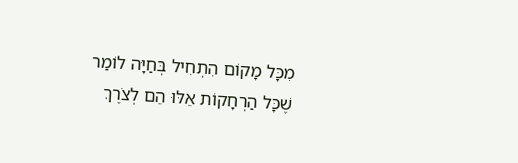מִכָּל מָקוֹם הִתְחִיל בְּחַיָּה לוֹמַר שֶׁכָּל הַרְחָקוֹת אֵלּוּ הֵם לְצֹרֶךְ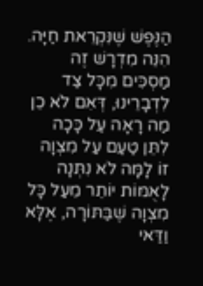הַנֶּפֶשׁ שֶׁנִּקְרֵאת חַיָּה. הִנֵּה מִדְרָשׁ זֶה מַסְכִּים מִכָּל צַד לִדְבָרֵינוּ, דְּאִם לֹא כֵן מַה רָאָה עַל כָּכָה לִתֵּן טַעַם עַל מִצְוָה זוֹ לָמָּה לֹא נִתְּנָה לָאֻמּוֹת יוֹתֵר מֵעַל כָּל מִצְוָה שֶׁבַּתּוֹרָה, אֶלָּא וַדַּאי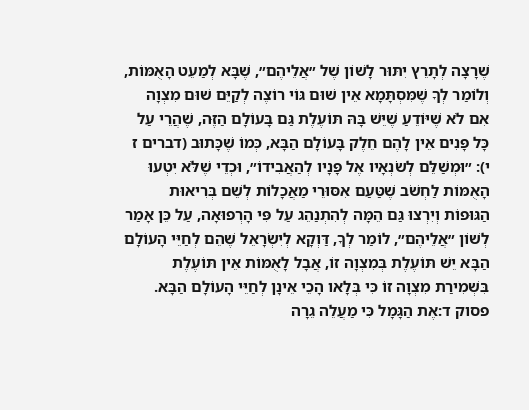שֶׁרָצָה לְתָרֵץ יִתּוּר לָשׁוֹן שֶׁל ״אֲלֵיהֶם״, שֶׁבָּא לְמַעֵט הָאֻמּוֹת, וְלוֹמַר לְךָ שֶׁמִּסְתָּמָא אֵין שׁוּם גּוֹי רוֹצֶה לְקַיֵּם שׁוּם מִצְוָה אִם לֹא שֶׁיּוֹדֵעַ שֶׁיֵּשׁ בָּהּ תּוֹעֶלֶת גַּם בָּעוֹלָם הַזֶּה, שֶׁהֲרֵי עַל כָּל פָּנִים אֵין לָהֶם חֵלֶק בָּעוֹלָם הַבָּא, כְּמוֹ שֶׁכָּתוּב (דברים ז י): ״וּמְשַׁלֵּם לְשֹׂנְאָיו אֶל פָּנָיו לְהַאֲבִידוֹ״, וּכְדֵי שֶׁלֹּא יִטְעוּ הָאֻמּוֹת לַחְשֹׁב שֶׁטַּעַם אִסּוּרֵי מַאֲכָלוֹת לְשֵׁם בְּרִיאוּת הַגּוּפוֹת וְיִרְצוּ גַּם הֵמָּה לְהִתְנַהֵג עַל פִּי הָרְפוּאָה, עַל כֵּן אָמַר לְשׁוֹן ״אֲלֵיהֶם״, לוֹמַר לְךָ, דַּוְקָא לְיִשְׂרָאֵל שֶׁהֵם לְחַיֵּי הָעוֹלָם הַבָּא יֵשׁ תּוֹעֶלֶת בְּמִצְוָה זוֹ, אֲבָל לָאֻמּוֹת אֵין תּוֹעֶלֶת בִּשְׁמִירַת מִצְוָה זוֹ כִּי בְּלָאו הָכֵי אֵינָן לְחַיֵּי הָעוֹלָם הַבָּא.
פסוק ד:אֶת הַגָּמָל כִּי מַעֲלֵה גֵרָה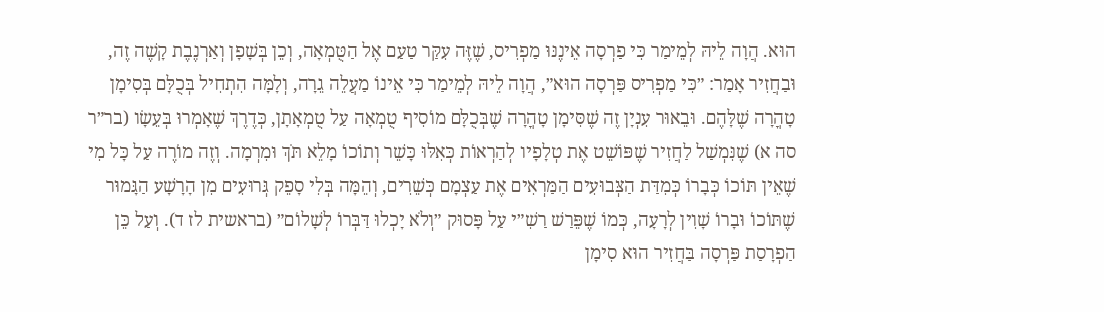הוּא. הֲוָה לֵיהּ לְמֵימַר כִּי פַרְסָה אֵינֶנּוּ מַפְרִיס, שֶׁזֶּה עִקַּר טַעַם אֶל הַטֻּמְאָה, וְכֵן בְּשָׁפָן וְאַרְנֶבֶת קָשֶׁה זֶה, וּבַחֲזִיר אָמַר: ״כִּי מַפְרִיס פַּרְסָה הוּא״, הֲוָה לֵיהּ לְמֵימַר כִּי אֵינוֹ מַעֲלֵה גֵרָה, וְלָמָּה הִתְחִיל בְּכֻלָּם בְּסִימָן טָהֳרָה שֶׁלָּהֶם. וּבֵאוּר עִנְיָן זֶה שֶׁסִּימָן טָהֳרָה שֶׁבְּכֻלָּם מוֹסִיף טֻמְאָה עַל טֻמְאָתָן, כְּדֶרֶךְ שֶׁאָמְרוּ בְּעֵשָׂו (בר״ר סה א) שֶׁנִּמְשַׁל לַחֲזִיר שֶׁפּוֹשֵׁט אֶת טְלָפָיו לְהַרְאוֹת כְּאִלּוּ כָּשֵׁר וְתוֹכוֹ מָלֵא תֹּךְ וּמִרְמָה. וְזֶה מוֹרֶה עַל כָּל מִי שֶׁאֵין תּוֹכוֹ כְּבָרוֹ כְּמִדַּת הַצְּבוּעִים הַמַּרְאִים אֶת עַצְמָם כְּשֵׁרִים, וְהֵמָּה בְּלִי סָפֵק גְּרוּעִים מִן הָרָשָׁע הַגָּמוּר שֶׁתּוֹכוֹ וּבָרוֹ שָׁוִין לְרָעָה, כְּמוֹ שֶׁפֵּרַשׁ רַשִׁ״י עַל פָּסוּק ״וְלֹא יָכְלוּ דַּבְּרוֹ לְשָׁלוֹם״ (בראשית לז ד). וְעַל כֵּן הַפְרָסַת פַּרְסָה בַּחֲזִיר הוּא סִימָן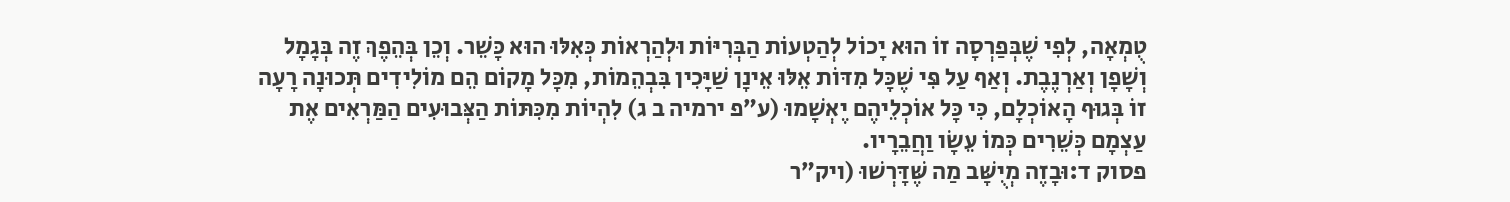טֻמְאָה, לְפִי שֶׁבְּפַרְסָה זוֹ הוּא יָכוֹל לְהַטְעוֹת הַבְּרִיּוֹת וּלְהַרְאוֹת כְּאִלּוּ הוּא כָּשֵׁר. וְכֵן בְּהֵפֶךְ זֶה בְּגָמָל וְשָׁפָן וְאַרְנֶבֶת. וְאַף עַל פִּי שֶׁכָּל מִדּוֹת אֵלּוּ אֵינָן שַׁיָּכִין בִּבְהֵמוֹת, מִכָּל מָקוֹם הֵם מוֹלִידִים תְּכוּנָה רָעָה זוֹ בְּגוּף הָאוֹכְלָם, כִּי כָּל אוֹכְלֵיהֶם יֶאְשָׁמוּ (ע״פ ירמיה ב ג) לִהְיוֹת מִכִּתּוֹת הַצְּבוּעִים הַמַּרְאִים אֶת עַצְמָם כְּשֵׁרִים כְּמוֹ עֵשָׂו וַחֲבֵרָיו.
פסוק ד:וּבָזֶה מְיֻשָּׁב מַה שֶּׁדָּרְשׁוּ (ויק״ר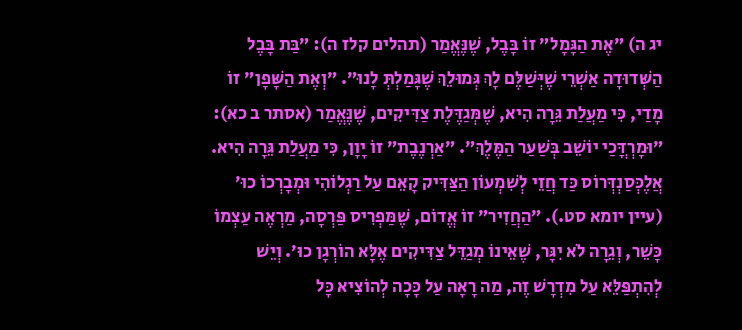יג ה) ״אֶת הַגָּמָל״ זוֹ בָּבֶל, שֶׁנֶּאֱמַר (תהלים קלז ה): ״בַּת בָּבֶל הַשְּׁדוּדָה אַשְׁרֵי שֶׁיְּשַׁלֶּם לָךְ גְּמוּלֵךְ שֶׁגָּמַלְתְּ לָנוּ״. ״וְאֶת הַשָּׁפָן״ זוֹ מָדַי, כִּי מַעֲלַת גֵּרָה הִיא, שֶׁמְּגַדֶּלֶת צַדִּיקִים, שֶׁנֶּאֱמַר (אסתר ב כא): ״וּמָרְדֳּכַי יוֹשֵׁב בְּשַׁעַר הַמֶּלֶךְ״. ״אַרְנֶבֶת״ זוֹ יָוָן, כִּי מַעֲלַת גֵּרָה הִיא. אֲלֶכְּסַנְדְּרוֹס כַּד חֲזֵי לְשִׁמְעוֹן הַצַּדִּיק קָאֵם עַל רַגְלוֹהִי וּמְבָרְכוֹ כוּ׳ (עיין יומא סט.). ״הַחֲזִיר״ זוֹ אֱדוֹם, שֶׁמַּפְרִיס פַּרְסָה, מַרְאֶה עַצְמוֹ כָּשֵׁר, וְגֵרָה לֹא יִגָּר, שֶׁאֵינוֹ מְגַדֵּל צַדִּיקִים אֶלָּא הוֹרְגָן כוּ׳. וְיֵשׁ לְהִתְפַּלֵּא עַל מִדְרָשׁ זֶה, מַה רָאָה עַל כָּכָה לְהוֹצִיא כָּל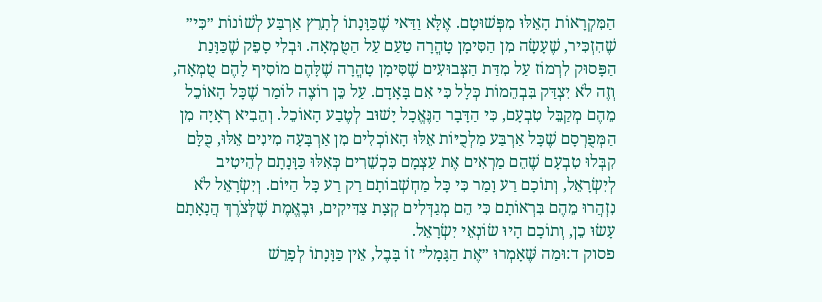הַמִּקְרָאוֹת הָאֵלּוּ מִפְּשׁוּטָם. אֶלָּא וַדַּאי שֶׁכַּוָּנָתוֹ לְתָרֵץ אַרְבַּע לְשׁוֹנוֹת ״כִּי״ שֶׁהִזְכִּיר, שֶׁעָשָׂה מִן הַסִּימָן טָהֳרָה טַעַם עַל הַטֻּמְאָה. וּבְלִי סָפֵק שֶׁכַּוָּנַת הַפָּסוּק לִרְמוֹז עַל מִדַּת הַצְּבוּעִים שֶׁסִּימָן טָהֳרָה שֶׁלָּהֶם מוֹסִיף לָהֶם טֻמְאָה, וְזֶה לֹא יִצְדַּק בִּבְהֵמוֹת כְּלָל כִּי אִם בָּאָדָם. עַל כֵּן רוֹצֶה לוֹמַר שֶׁכָּל הָאוֹכֵל מֵהֶם מְקַבֵּל טִבְעָם, כִּי הַדָּבָר הַנֶּאֱכָל יָשׁוּב לְטֶבַע הָאוֹכֵל. וְהֵבִיא רְאָיָה מִן הַמְּפֻרְסָם שֶׁכָּל אַרְבַּע מַלְכֻיּוֹת אֵלּוּ הָאוֹכְלִים מִן אַרְבָּעָה מִינִים אֵלּוּ, כֻּלָּם קִבְּלוּ טִבְעָם שֶׁהֵם מַרְאִים אֶת עַצְמָם כִּכְשֵׁרִים כְּאִלּוּ כַּוָּנָתָם לְהֵיטִיב לְיִשְׂרָאֵל, וְתוֹכָם רַע וָמַר כִּי כָּל מַחְשְׁבוֹתָם רַק רַע כָּל הַיּוֹם. וְיִשְׂרָאֵל לֹא נִזְהֲרוּ מֵהֶם בִּרְאוֹתָם כִּי הֵם מְגַדְּלִים קְצָת צַדִּיקִים, וּבֶאֱמֶת שֶׁלְּצֹרֶךְ הֲנָאָתָם עָשׂוּ כֵן, וְתוֹכָם הָיוּ שׂוֹנְאֵי יִשְׂרָאֵל.
פסוק ד:וּמַה שֶּׁאָמְרוּ ״אֶת הַגָּמָל״ זוֹ בָּבֶל, אֵין כַּוָּנָתוֹ לְפָרֵשׁ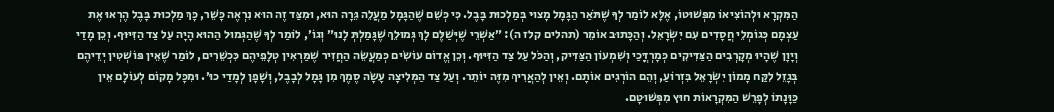הַמִּקְרָא וּלְהוֹצִיאוֹ מִפְּשׁוּטוֹ, אֶלָּא לוֹמַר לְךָ שֶׁתֹּאַר הַגָּמָל מָצוּי בְּמַלְכוּת בָּבֶל. כִּי כְּשֵׁם שֶׁהַגָּמָל מַעֲלֵה גֵּרָה הוּא, וּמִצַּד זֶה הוּא נִרְאֶה כָּשֵׁר, כָּךְ מַלְכוּת בָּבֶל הֶרְאוּ אֶת עַצְמָם כְּגוֹמְלֵי חֲסָדִים עִם יִשְׂרָאֵל. וְהַכָּתוּב אוֹמֵר (תהלים קלז ה): ״אַשְׁרֵי שֶׁיְּשַׁלֶּם לָךְ גְּמוּלֵךְ שֶׁגָּמַלְתְּ לָנוּ״ וְגוֹ׳, לוֹמַר לְךָ שֶׁהַגְּמוּל הַהוּא הָיָה עַל צַד הַזִּיּוּף. וְכֵן מָדַי וְיָוָן שֶׁהָיוּ מְקָרְבִים הַצַּדִּיקִים כְּמָרְדֳּכַי וְשִׁמְעוֹן הַצַּדִּיק, וְהַכֹּל עַל צַד הַזִּיּוּף. וְכֵן אֱדוֹם עוֹשִׂים כְּמַעֲשֵׂה הַחֲזִיר שֶׁמַּרְאִין טְלָפֵיהֶם כִּכְשֵׁרִים, לוֹמַר שֶׁאֵין פּוֹשְׁטִין יְדֵיהֶם בְּגָזֵל לִקַּח מָמוֹן יִשְׂרָאֵל בִּזְרוֹעַ, וְהֵם הוֹרְגִים אוֹתָם. וְאֵין לְהַאֲרִיךְ מִזֶּה יוֹתֵר. וְעַל צַד הַמְּלִיצָה עָשָׂה סֶמֶךְ מִן גָּמָל לְבָבֶל, וְשָׁפָן לְמָדַי כוּ׳. וּמִכָּל מָקוֹם לְעוֹלָם אֵין כַּוָּנָתוֹ לְפָרֵשׁ הַמִּקְרָאוֹת חוּץ מִפְּשׁוּטָם.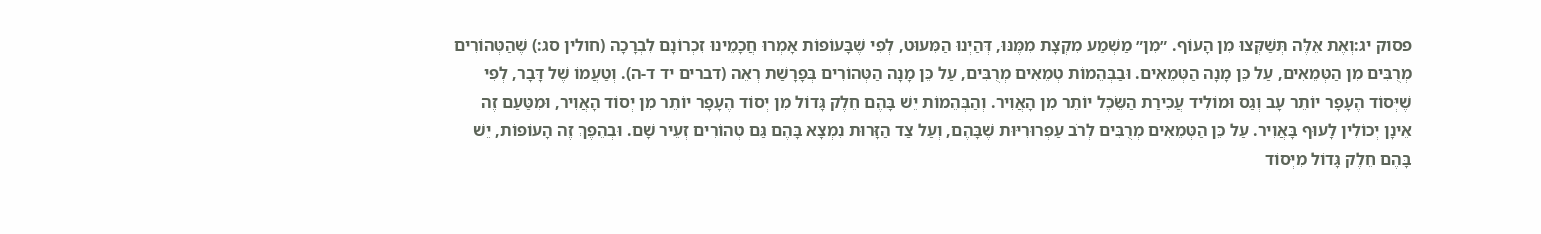פסוק יג:וְאֶת אֵלֶּה תְּשַׁקְּצוּ מִן הָעוֹף. ״מִן״ מַשְׁמַע מִקְצָת מִמֶּנּוּ, דְּהַיְנוּ הַמִּעוּט, לְפִי שֶׁבָּעוֹפוֹת אָמְרוּ חֲכָמֵינוּ זִכְרוֹנָם לִבְרָכָה (חולין סג:) שֶׁהַטְּהוֹרִים מְרֻבִּים מִן הַטְּמֵאִים, עַל כֵּן מָנָה הַטְּמֵאִים. וּבַבְּהֵמוֹת טְמֵאִים מְרֻבִּים, עַל כֵּן מָנָה הַטְּהוֹרִים בְּפָרָשַׁת רְאֵה (דברים יד ד-ה). וְטַעֲמוֹ שֶׁל דָּבָר, לְפִי שֶׁיְּסוֹד הֶעָפָר יוֹתֵר עָב וְגַס וּמוֹלִיד עֲכִירַת הַשֵּׂכֶל יוֹתֵר מִן הָאֲוִיר. וְהַבְּהֵמוֹת יֵשׁ בָּהֶם חֵלֶק גָּדוֹל מִן יְסוֹד הֶעָפָר יוֹתֵר מִן יְסוֹד הָאֲוִיר, וּמִטַּעַם זֶה אֵינָן יְכוֹלִין לָעוּף בָּאֲוִיר. עַל כֵּן הַטְּמֵאִים מְרֻבִּים לְרֹב עַפְרוּרִיּוּת שֶׁבָּהֶם, וְעַל צַד הַזָּרוּת נִמְצָא בָּהֶם גַּם טְהוֹרִים זְעֵיר שָׁם. וּבְהֵפֶךְ זֶה הָעוֹפוֹת, יֵשׁ בָּהֶם חֵלֶק גָּדוֹל מִיְּסוֹד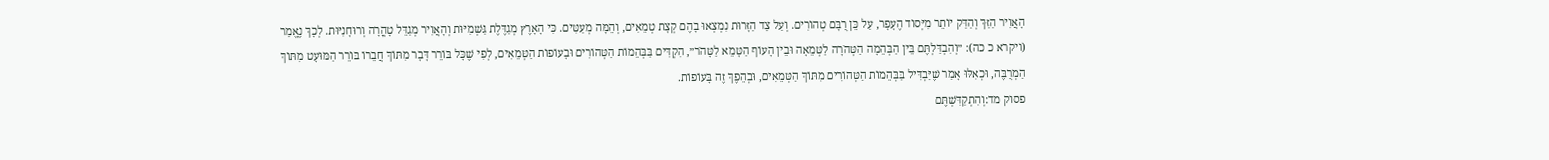הָאֲוִיר הַזַּךְ וְהַדַּק יוֹתֵר מִיְּסוֹד הֶעָפָר, עַל כֵּן רֻבָּם טְהוֹרִים. וְעַל צַד הַזָּרוּת נִמְצְאוּ בָהֶם קְצָת טְמֵאִים, וְהֵמָּה מְעַטִּים. כִּי הָאָרֶץ מְגַדֶּלֶת גַּשְׁמִיּוּת וְהָאֲוִיר מְגַדֵּל טָהֳרָה וְרוּחָנִיּוּת. לְכָךְ נֶאֱמַר (ויקרא כ כה): ״וְהִבְדַּלְתֶּם בֵּין הַבְּהֵמָה הַטְּהֹרָה לַטְּמֵאָה וּבֵין הָעוֹף הַטָּמֵא לַטָּהֹר״, הִקְדִּים בַּבְּהֵמוֹת הַטְּהוֹרִים וּבָעוֹפוֹת הַטְּמֵאִים, לְפִי שֶׁכָּל בּוֹרֵר דָּבָר מִתּוֹךְ חֲבֵרוֹ בּוֹרֵר הַמּוּעָט מִתּוֹךְ הַמְרֻבֶּה, וּכְאִלּוּ אָמַר שֶׁיַּבְדִּיל בַּבְּהֵמוֹת הַטְּהוֹרִים מִתּוֹךְ הַטְּמֵאִים, וּבְהֵפֶךְ זֶה בָּעוֹפוֹת.
פסוק מד:וְהִתְקַדִּשְׁתֶּם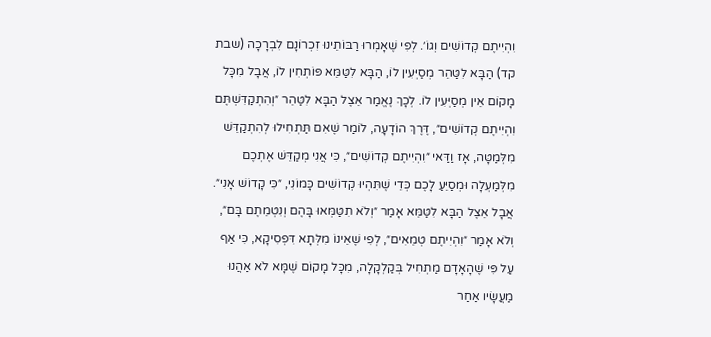וִהְיִיתֶם קְדוֹשִׁים וְגוֹ׳. לְפִי שֶׁאָמְרוּ רַבּוֹתֵינוּ זִכְרוֹנָם לִבְרָכָה (שבת קד) הַבָּא לִטַּהֵר מְסַיְּעִין לוֹ, הַבָּא לִטַּמֵּא פּוֹתְחִין לוֹ, אֲבָל מִכָּל מָקוֹם אֵין מְסַיְּעִין לוֹ. לְכָךְ נֶאֱמַר אֵצֶל הַבָּא לִטַּהֵר ״וְהִתְקַדִּשְׁתֶּם וִהְיִיתֶם קְדוֹשִׁים״, דֶּרֶךְ הוֹדָעָה, לוֹמַר שֶׁאִם תַּתְחִילוּ לְהִתְקַדֵּשׁ מִלְּמַטָּה, אָז וַדַּאי ״וִהְיִיתֶם קְדוֹשִׁים״, כִּי אֲנִי מְקַדֵּשׁ אֶתְכֶם מִלְּמַעְלָה וּמְסַיֵּעַ לָכֶם כְּדֵי שֶׁתִּהְיוּ קְדוֹשִׁים כָּמוֹנִי, ״כִּי קָדוֹשׁ אָנִי״. אֲבָל אֵצֶל הַבָּא לִטַּמֵּא אָמַר ״וְלֹא תִטַּמְּאוּ בָּהֶם וְנִטְמֵתֶם בָּם״, וְלֹא אָמַר ״וִהְיִיתֶם טְמֵאִים״, לְפִי שֶׁאֵינוֹ מִלְּתָא דִּפְסִיקָא, כִּי אַף עַל פִּי שֶׁהָאָדָם מַתְחִיל בְּקַלְקָלָה, מִכָּל מָקוֹם שֶׁמָּא לֹא אַהֲנוּ מַעֲשָׂיו אַחַר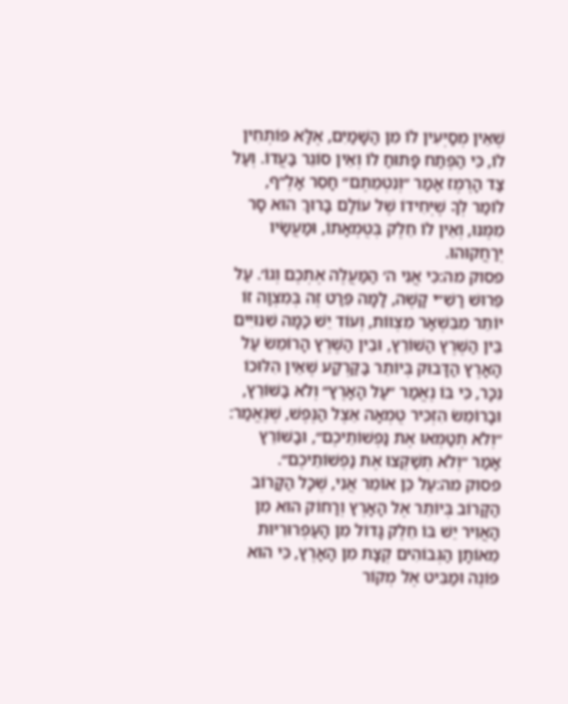שֶׁאֵין מְסַיְּעִין לוֹ מִן הַשָּׁמַיִם, אֶלָּא פּוֹתְחִין לוֹ, כִּי הַפֶּתַח פָּתוּחַ לוֹ וְאֵין סוֹגֵר בַּעֲדוֹ. וְעַל צַד הָרֶמֶז אָמַר ״וְנִטְמֵתֶם״ חָסֵר אָלֶ״ף, לוֹמַר לְךָ שֶׁיְּחִידוֹ שֶׁל עוֹלָם בָּרוּךְ הוּא סָר מִמֶּנּוּ, וְאֵין לוֹ חֵלֶק בְּטֻמְאָתוֹ, וּמַעֲשָׂיו יְרַחֲקוּהוּ.
פסוק מה:כִּי אֲנִי ה׳ הַמַּעֲלֶה אֶתְכֶם וְגוֹ׳. עַל פֵּרוּשׁ רַשִׁ״י קָשֶׁה, לָמָּה פֵּרַט זֶה בְּמִצְוָה זוֹ יוֹתֵר מִבִּשְׁאָר מִצְווֹת, וְעוֹד יֵשׁ כַּמָּה שִׁנּוּיִים בֵּין הַשֶּׁרֶץ הַשּׁוֹרֵץ, וּבֵין הַשֶּׁרֶץ הָרוֹמֵשׂ עַל הָאָרֶץ הַדָּבוּק בְּיוֹתֵר בַּקַּרְקַע שֶׁאֵין הִלּוּכוֹ נִכָּר, כִּי בּוֹ נֶאֱמַר ״עַל הָאָרֶץ״ וְלֹא בַּשּׁוֹרֵץ, וּבָרוֹמֵשׂ הִזְכִּיר טֻמְאָה אֵצֶל הַנֶּפֶשׁ, שֶׁנֶּאֱמַר: ״וְלֹא תְטַמְּאוּ אֶת נַפְשׁוֹתֵיכֶם״, וּבַשּׁוֹרֵץ אָמַר ״וְלֹא תְשַׁקְּצוּ אֶת נַפְשׁוֹתֵיכֶם״.
פסוק מה:עַל כֵּן אוֹמֵר אֲנִי, שֶׁכָּל הַקָּרוֹב הַקָּרוֹב בְּיוֹתֵר אֶל הָאָרֶץ וְרָחוֹק הוּא מִן הָאֲוִיר יֵשׁ בּוֹ חֵלֶק גָּדוֹל מִן הָעַפְרוּרִיּוּת מֵאוֹתָן הַגְּבוֹהִים קְצָת מִן הָאָרֶץ, כִּי הוּא פּוֹנֶה וּמַבִּיט אֶל מְקוֹר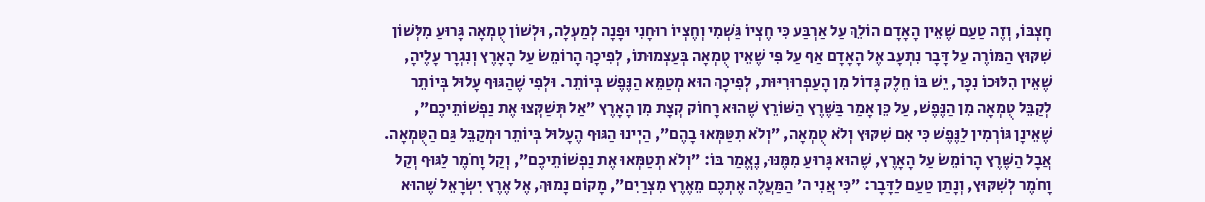חָצְבּוֹ, וְזֶה טַעַם שֶׁאֵין הָאָדָם הוֹלֵךְ עַל אַרְבַּע כִּי חֶצְיוֹ גַּשְׁמִי וְחֶצְיוֹ רוּחָנִי וּפָנָה לְמַעְלָה, וּלְשׁוֹן טֻמְאָה גָּרוּעַ מִלְּשׁוֹן שִׁקּוּץ הַמּוֹרֶה עַל דָּבָר נִתְעָב אֶל הָאָדָם אַף עַל פִּי שֶׁאֵין טֻמְאָה בְּעַצְמוּתוֹ, לְפִיכָךְ הָרוֹמֵשׂ עַל הָאָרֶץ וְנִגְרָר עָלֶיהָ, שֶׁאֵין הִלּוּכוֹ נִכָּר, יֵשׁ בּוֹ חֵלֶק גָּדוֹל מִן הָעַפְרוּרִיּוּת, לְפִיכָךְ הוּא מְטַמֵּא הַנֶּפֶשׁ בְּיוֹתֵר. וּלְפִי שֶׁהַגּוּף עָלוּל בְּיוֹתֵר לְקַבֵּל טֻמְאָה מִן הַנֶּפֶשׁ, עַל כֵּן אָמַר בַּשֶּׁרֶץ הַשּׁוֹרֵץ שֶׁהוּא רָחוֹק קְצָת מִן הָאָרֶץ ״אַל תְּשַׁקְּצוּ אֶת נַפְשׁוֹתֵיכֶם״, שֶׁאֵינָן גּוֹרְמִין לַנֶּפֶשׁ כִּי אִם שִׁקּוּץ וְלֹא טֻמְאָה, ״וְלֹא תִטַּמְּאוּ בָהֶם״, הַיְינוּ הַגּוּף הֶעָלוּל בְּיוֹתֵר וּמְקַבֵּל גַּם הַטֻּמְאָה. אֲבָל הַשֶּׁרֶץ הָרוֹמֵשׂ עַל הָאָרֶץ, שֶׁהוּא גָּרוּעַ מִמֶּנּוּ, נֶאֱמַר בּוֹ: ״וְלֹא תְטַמְּאוּ אֶת נַפְשׁוֹתֵיכֶם״, וְקַל וָחֹמֶר לַגּוּף וְקַל וָחֹמֶר לְשִׁקּוּץ, וְנָתַן טַעַם לַדָּבָר: ״כִּי אֲנִי ה׳ הַמַּעֲלֶה אֶתְכֶם מֵאֶרֶץ מִצְרַיִם״, מָקוֹם נָמוּךְ, אֶל אֶרֶץ יִשְׂרָאֵל שֶׁהוּא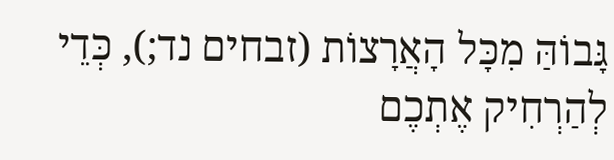גָּבוֹהַּ מִכָּל הָאֲרָצוֹת (זבחים נד;), כְּדֵי לְהַרְחִיק אֶתְכֶם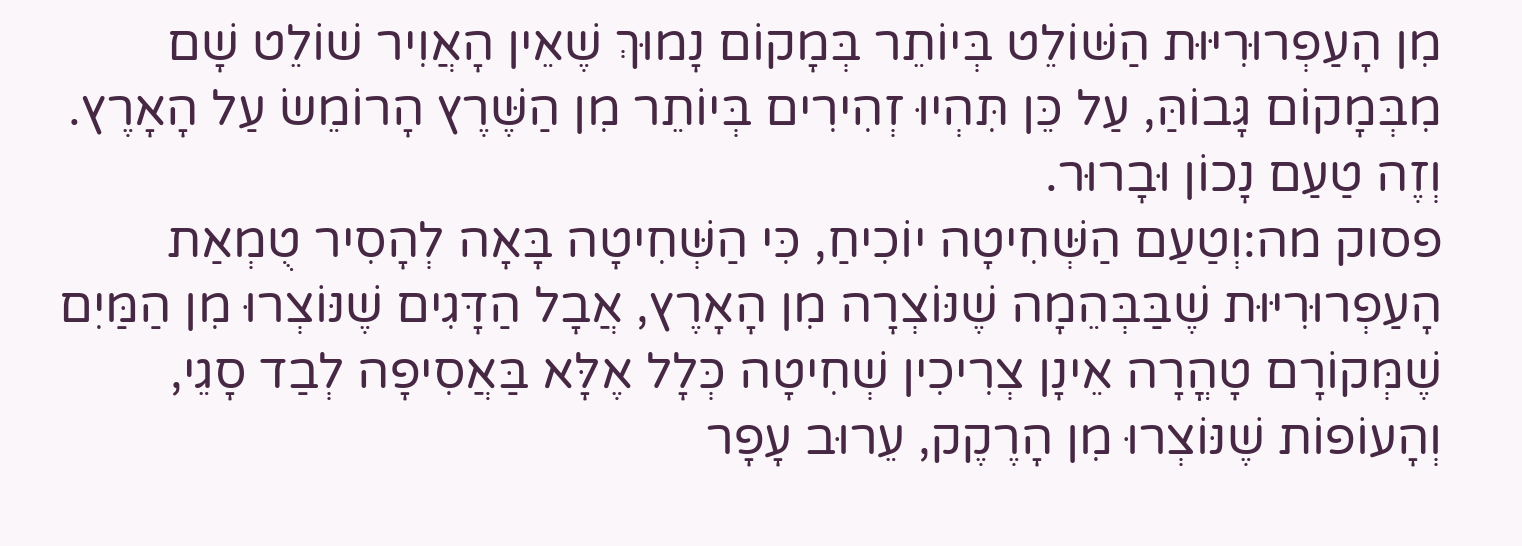מִן הָעַפְרוּרִיּוּת הַשּׁוֹלֵט בְּיוֹתֵר בְּמָקוֹם נָמוּךְ שֶׁאֵין הָאֲוִיר שׁוֹלֵט שָׁם מִבְּמָקוֹם גָּבוֹהַּ, עַל כֵּן תִּהְיוּ זְהִירִים בְּיוֹתֵר מִן הַשֶּׁרֶץ הָרוֹמֵשׂ עַל הָאָרֶץ. וְזֶה טַעַם נָכוֹן וּבָרוּר.
פסוק מה:וְטַעַם הַשְּׁחִיטָה יוֹכִיחַ, כִּי הַשְּׁחִיטָה בָּאָה לְהָסִיר טֻמְאַת הָעַפְרוּרִיּוּת שֶׁבַּבְּהֵמָה שֶׁנּוֹצְרָה מִן הָאָרֶץ, אֲבָל הַדָּגִים שֶׁנּוֹצְרוּ מִן הַמַּיִם שֶׁמְּקוֹרָם טָהֳרָה אֵינָן צְרִיכִין שְׁחִיטָה כְּלָל אֶלָּא בַּאֲסִיפָה לְבַד סָגֵי, וְהָעוֹפוֹת שֶׁנּוֹצְרוּ מִן הָרֶקֶק, עֵרוּב עָפָר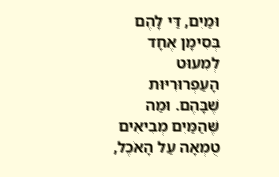וּמַיִם, דַּי לָהֶם בְּסִימָן אֶחָד לְמִעוּט הָעַפְרוּרִיּוּת שֶׁבָּהֶם. וּמַה שֶּׁהַמַּיִם מְבִיאִים טֻמְאָה עַל הָאֹכֶל,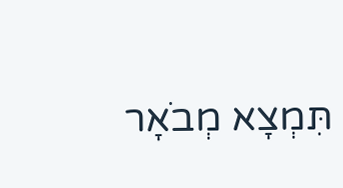תִּמְצָא מְבֹאָר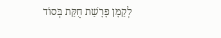לְקַמָּן פָּרָשַׁת חֻקַּת בְּסוֹד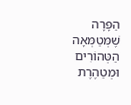הַפָּרָה שֶׁמְּטַמְּאָה הַטְּהוֹרִים וּמְטַהֶרֶת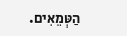הַטְּמֵאִים.